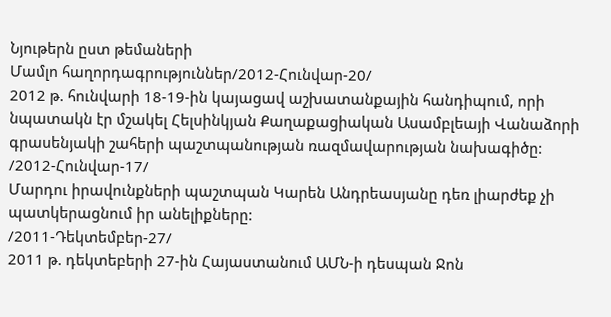Նյութերն ըստ թեմաների
Մամլո հաղորդագրություններ/2012-Հունվար-20/
2012 թ. հունվարի 18-19-ին կայացավ աշխատանքային հանդիպում, որի նպատակն էր մշակել Հելսինկյան Քաղաքացիական Ասամբլեայի Վանաձորի գրասենյակի շահերի պաշտպանության ռազմավարության նախագիծը:
/2012-Հունվար-17/
Մարդու իրավունքների պաշտպան Կարեն Անդրեասյանը դեռ լիարժեք չի պատկերացնում իր անելիքները:
/2011-Դեկտեմբեր-27/
2011 թ. դեկտեբերի 27-ին Հայաստանում ԱՄՆ-ի դեսպան Ջոն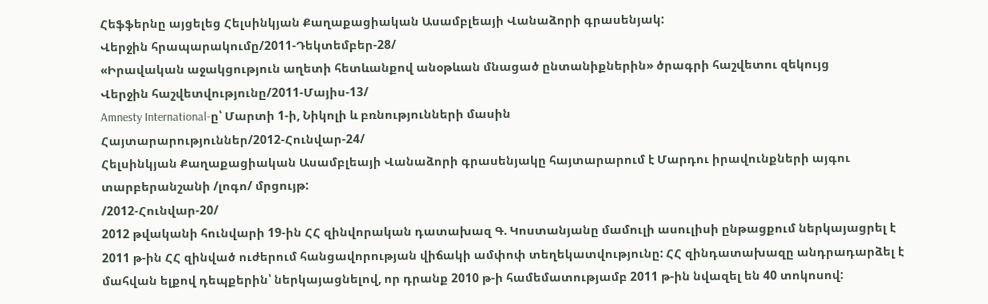Հեֆֆերնը այցելեց Հելսինկյան Քաղաքացիական Ասամբլեայի Վանաձորի գրասենյակ:
Վերջին հրապարակումը/2011-Դեկտեմբեր-28/
«Իրավական աջակցություն աղետի հետևանքով անօթևան մնացած ընտանիքներին» ծրագրի հաշվետու զեկույց
Վերջին հաշվետվությունը/2011-Մայիս-13/
Amnesty International-ը՝ Մարտի 1-ի, Նիկոլի և բռնությունների մասին
Հայտարարություններ/2012-Հունվար-24/
Հելսինկյան Քաղաքացիական Ասամբլեայի Վանաձորի գրասենյակը հայտարարում է Մարդու իրավունքների այգու տարբերանշանի /լոգո/ մրցույթ:
/2012-Հունվար-20/
2012 թվականի հունվարի 19-ին ՀՀ զինվորական դատախազ Գ. Կոստանյանը մամուլի ասուլիսի ընթացքում ներկայացրել է 2011 թ-ին ՀՀ զինված ուժերում հանցավորության վիճակի ամփոփ տեղեկատվությունը: ՀՀ զինդատախազը անդրադարձել է մահվան ելքով դեպքերին՝ ներկայացնելով, որ դրանք 2010 թ-ի համեմատությամբ 2011 թ-ին նվազել են 40 տոկոսով: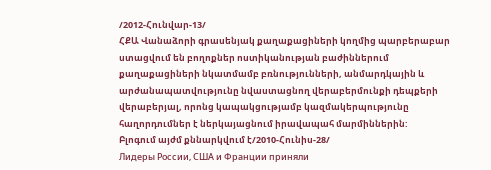/2012-Հունվար-13/
ՀՔԱ Վանաձորի գրասենյակ քաղաքացիների կողմից պարբերաբար ստացվում են բողոքներ ոստիկանության բաժիններում քաղաքացիների նկատմամբ բռնությունների, անմարդկային և արժանապատվությունը նվաստացնող վերաբերմունքի դեպքերի վերաբերյալ, որոնց կապակցությամբ կազմակերպությունը հաղորդումներ է ներկայացնում իրավապահ մարմիններին:
Բլոգում այժմ քննարկվում է/2010-Հունիս-28/
Лидеры России, США и Франции приняли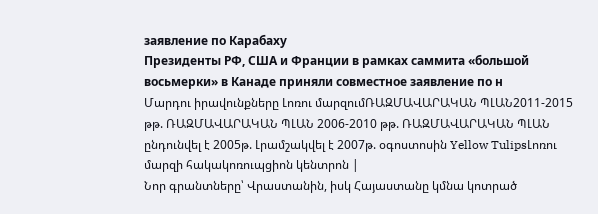заявление по Карабаху
Президенты РФ, США и Франции в рамках саммита «большой восьмерки» в Канаде приняли совместное заявление по н
Մարդու իրավունքները Լոռու մարզումՌԱԶՄԱՎԱՐԱԿԱՆ ՊԼԱՆ2011-2015 թթ. ՌԱԶՄԱՎԱՐԱԿԱՆ ՊԼԱՆ 2006-2010 թթ. ՌԱԶՄԱՎԱՐԱԿԱՆ ՊԼԱՆ ընդունվել է 2005թ. Լրամշակվել է 2007թ. օգոստոսին Yellow TulipsԼոռու մարզի հակակոռուպցիոն կենտրոն |
Նոր գրանտները՝ Վրաստանին, իսկ Հայաստանը կմնա կոտրած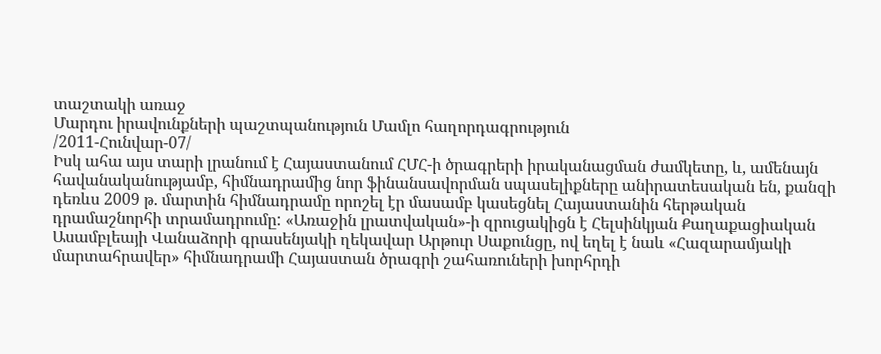տաշտակի առաջ
Մարդու իրավունքների պաշտպանություն Մամլո հաղորդագրություն
/2011-Հունվար-07/
Իսկ ահա այս տարի լրանում է Հայաստանում ՀՄՀ-ի ծրագրերի իրականացման ժամկետը, և, ամենայն հավանականությամբ, հիմնադրամից նոր ֆինանսավորման սպասելիքները անիրատեսական են, քանզի դեռևս 2009 թ. մարտին հիմնադրամը որոշել էր մասամբ կասեցնել Հայաստանին հերթական դրամաշնորհի տրամադրումը: «Առաջին լրատվական»-ի զրուցակիցն է Հելսինկյան Քաղաքացիական Ասամբլեայի Վանաձորի գրասենյակի ղեկավար Արթուր Սաքունցը, ով եղել է նաև «Հազարամյակի մարտահրավեր» հիմնադրամի Հայաստան ծրագրի շահառուների խորհրդի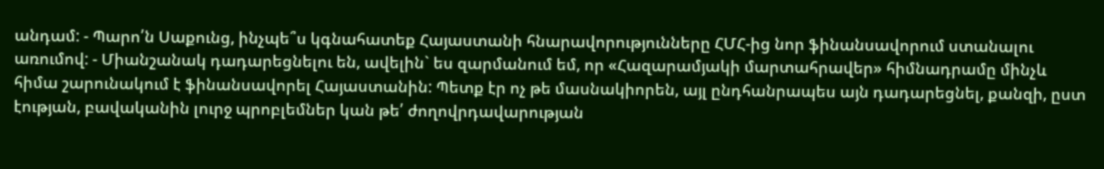անդամ: - Պարո՛ն Սաքունց, ինչպե՞ս կգնահատեք Հայաստանի հնարավորությունները ՀՄՀ-ից նոր ֆինանսավորում ստանալու առումով: - Միանշանակ դադարեցնելու են, ավելին` ես զարմանում եմ, որ «Հազարամյակի մարտահրավեր» հիմնադրամը մինչև հիմա շարունակում է ֆինանսավորել Հայաստանին: Պետք էր ոչ թե մասնակիորեն, այլ ընդհանրապես այն դադարեցնել, քանզի, ըստ էության, բավականին լուրջ պրոբլեմներ կան թե՛ ժողովրդավարության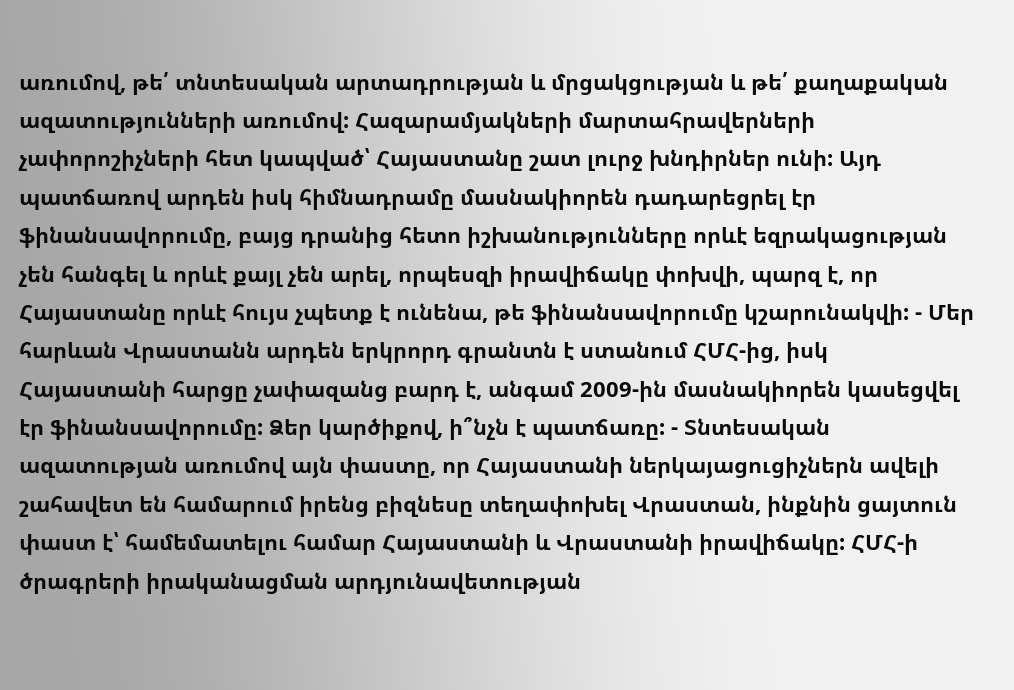առումով, թե՛ տնտեսական արտադրության և մրցակցության և թե՛ քաղաքական ազատությունների առումով: Հազարամյակների մարտահրավերների չափորոշիչների հետ կապված՝ Հայաստանը շատ լուրջ խնդիրներ ունի: Այդ պատճառով արդեն իսկ հիմնադրամը մասնակիորեն դադարեցրել էր ֆինանսավորումը, բայց դրանից հետո իշխանությունները որևէ եզրակացության չեն հանգել և որևէ քայլ չեն արել, որպեսզի իրավիճակը փոխվի, պարզ է, որ Հայաստանը որևէ հույս չպետք է ունենա, թե ֆինանսավորումը կշարունակվի: - Մեր հարևան Վրաստանն արդեն երկրորդ գրանտն է ստանում ՀՄՀ-ից, իսկ Հայաստանի հարցը չափազանց բարդ է, անգամ 2009-ին մասնակիորեն կասեցվել էր ֆինանսավորումը: Ձեր կարծիքով, ի՞նչն է պատճառը: - Տնտեսական ազատության առումով այն փաստը, որ Հայաստանի ներկայացուցիչներն ավելի շահավետ են համարում իրենց բիզնեսը տեղափոխել Վրաստան, ինքնին ցայտուն փաստ է՝ համեմատելու համար Հայաստանի և Վրաստանի իրավիճակը: ՀՄՀ-ի ծրագրերի իրականացման արդյունավետության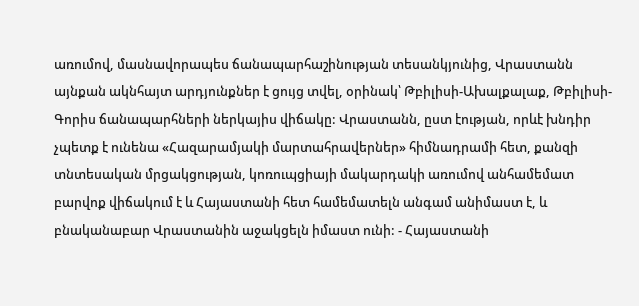առումով, մասնավորապես ճանապարհաշինության տեսանկյունից, Վրաստանն այնքան ակնհայտ արդյունքներ է ցույց տվել, օրինակ՝ Թբիլիսի-Ախալքալաք, Թբիլիսի-Գորիս ճանապարհների ներկայիս վիճակը: Վրաստանն, ըստ էության, որևէ խնդիր չպետք է ունենա «Հազարամյակի մարտահրավերներ» հիմնադրամի հետ, քանզի տնտեսական մրցակցության, կոռուպցիայի մակարդակի առումով անհամեմատ բարվոք վիճակում է և Հայաստանի հետ համեմատելն անգամ անիմաստ է, և բնականաբար Վրաստանին աջակցելն իմաստ ունի: - Հայաստանի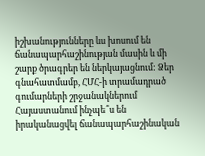իշխանությունները ևս խոսում են ճանապարհաշինության մասին և մի շարք ծրագրեր են ներկայացնում: Ձեր գնահատմամբ, ՀՄՀ-ի տրամադրած գումարների շրջանակներում Հայաստանում ինչպե՞ս են իրականացվել ճանապարհաշինական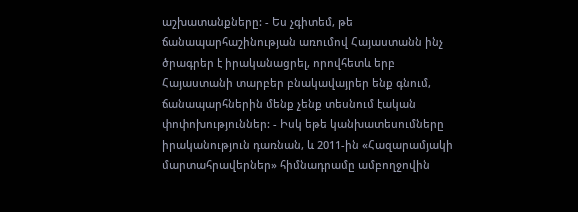աշխատանքները: - Ես չգիտեմ, թե ճանապարհաշինության առումով Հայաստանն ինչ ծրագրեր է իրականացրել, որովհետև երբ Հայաստանի տարբեր բնակավայրեր ենք գնում, ճանապարհներին մենք չենք տեսնում էական փոփոխություններ: - Իսկ եթե կանխատեսումները իրականություն դառնան, և 2011-ին «Հազարամյակի մարտահրավերներ» հիմնադրամը ամբողջովին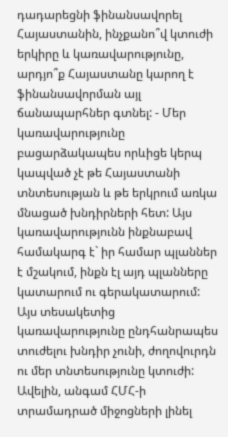դադարեցնի ֆինանսավորել Հայաստանին, ինչքանո՞վ կտուժի երկիրը և կառավարությունը, արդյո՞ք Հայաստանը կարող է ֆինանսավորման այլ ճանապարհներ գտնել: - Մեր կառավարությունը բացարձակապես որևիցե կերպ կապված չէ թե Հայաստանի տնտեսության և թե երկրում առկա մնացած խնդիրների հետ: Այս կառավարությունն ինքնաբավ համակարգ է` իր համար պլաններ է մշակում, ինքն էլ այդ պլանները կատարում ու գերակատարում: Այս տեսակետից կառավարությունը ընդհանրապես տուժելու խնդիր չունի, ժողովուրդն ու մեր տնտեսությունը կտուժի: Ավելին, անգամ ՀՄՀ-ի տրամադրած միջոցների լինել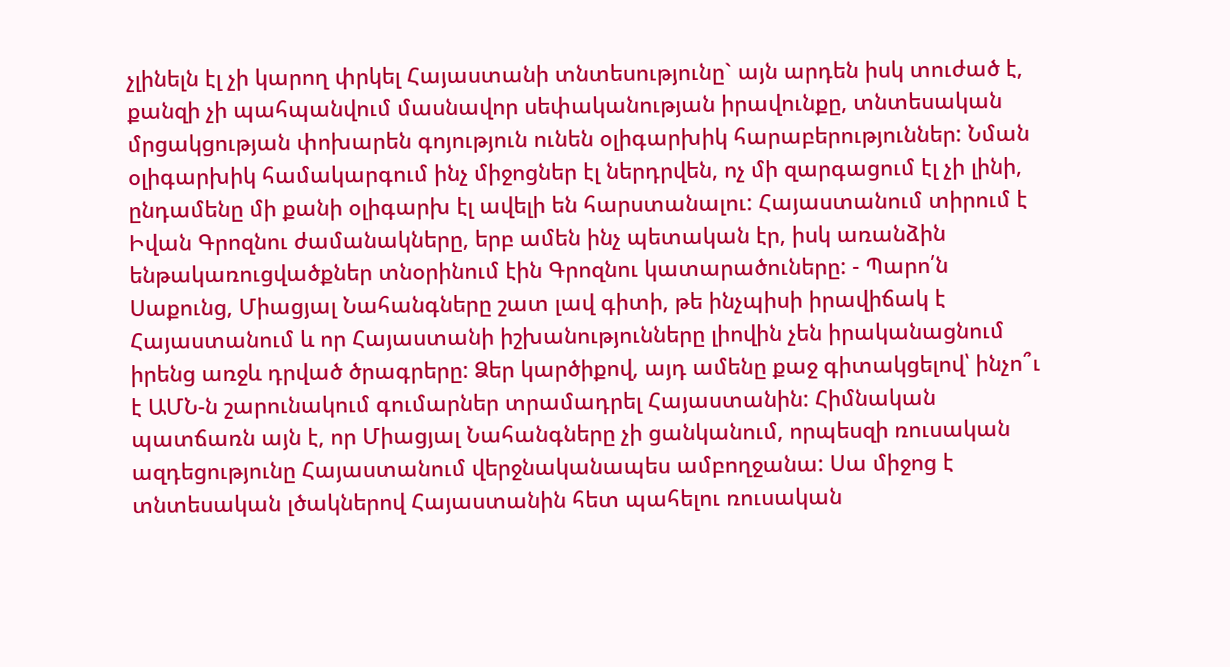չլինելն էլ չի կարող փրկել Հայաստանի տնտեսությունը` այն արդեն իսկ տուժած է, քանզի չի պահպանվում մասնավոր սեփականության իրավունքը, տնտեսական մրցակցության փոխարեն գոյություն ունեն օլիգարխիկ հարաբերություններ: Նման օլիգարխիկ համակարգում ինչ միջոցներ էլ ներդրվեն, ոչ մի զարգացում էլ չի լինի, ընդամենը մի քանի օլիգարխ էլ ավելի են հարստանալու: Հայաստանում տիրում է Իվան Գրոզնու ժամանակները, երբ ամեն ինչ պետական էր, իսկ առանձին ենթակառուցվածքներ տնօրինում էին Գրոզնու կատարածուները: - Պարո՛ն Սաքունց, Միացյալ Նահանգները շատ լավ գիտի, թե ինչպիսի իրավիճակ է Հայաստանում և որ Հայաստանի իշխանությունները լիովին չեն իրականացնում իրենց առջև դրված ծրագրերը: Ձեր կարծիքով, այդ ամենը քաջ գիտակցելով՝ ինչո՞ւ է ԱՄՆ-ն շարունակում գումարներ տրամադրել Հայաստանին: Հիմնական պատճառն այն է, որ Միացյալ Նահանգները չի ցանկանում, որպեսզի ռուսական ազդեցությունը Հայաստանում վերջնականապես ամբողջանա: Սա միջոց է տնտեսական լծակներով Հայաստանին հետ պահելու ռուսական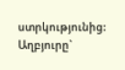ստրկությունից: Աղբյուրը`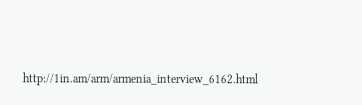http://1in.am/arm/armenia_interview_6162.html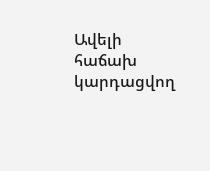Ավելի հաճախ կարդացվող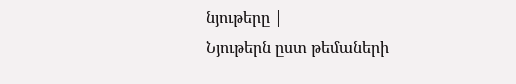նյութերը |
Նյութերն ըստ թեմաների